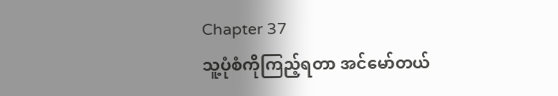Chapter 37
သူ့ပုံစံကိုကြည့်ရတာ အင်မော်တယ်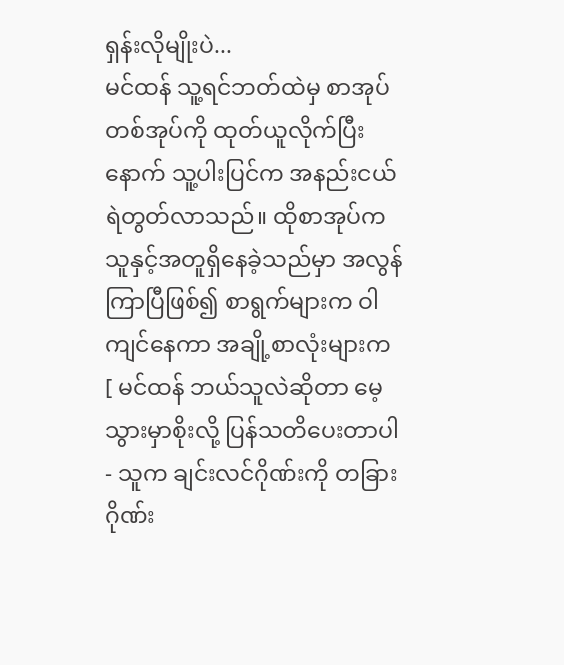ရှန်းလိုမျိုးပဲ...
မင်ထန် သူ့ရင်ဘတ်ထဲမှ စာအုပ်တစ်အုပ်ကို ထုတ်ယူလိုက်ပြီးနောက် သူ့ပါးပြင်က အနည်းငယ် ရဲတွတ်လာသည်။ ထိုစာအုပ်က သူနှင့်အတူရှိနေခဲ့သည်မှာ အလွန်ကြာပြီဖြစ်၍ စာရွက်များက ဝါကျင်နေကာ အချို့စာလုံးများက
[ မင်ထန် ဘယ်သူလဲဆိုတာ မေ့သွားမှာစိုးလို့ ပြန်သတိပေးတာပါ - သူက ချင်းလင်ဂိုဏ်းကို တခြားဂိုဏ်း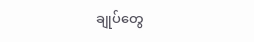ချုပ်တွေ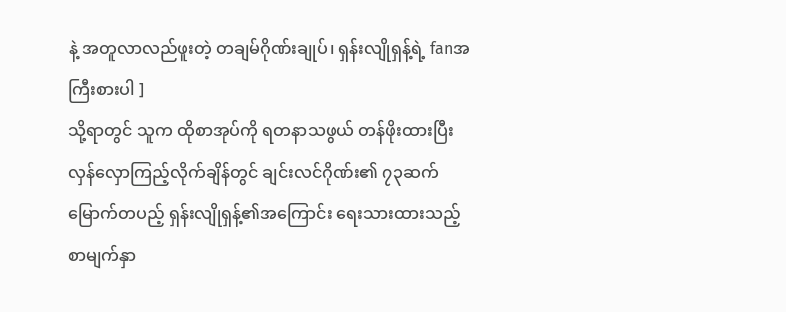နဲ့ အတူလာလည်ဖူးတဲ့ တချမ်ဂိုဏ်းချုပ်၊ ရှန်းလျိုရှန့်ရဲ့ fanအကြီးစားပါ ]
သို့ရာတွင် သူက ထိုစာအုပ်ကို ရတနာသဖွယ် တန်ဖိုးထားပြီး လှန်လှောကြည့်လိုက်ချိန်တွင် ချင်းလင်ဂိုဏ်း၏ ၇၃ဆက်မြောက်တပည့် ရှန်းလျိုရှန့်၏အကြောင်း ရေးသားထားသည့်စာမျက်နှာ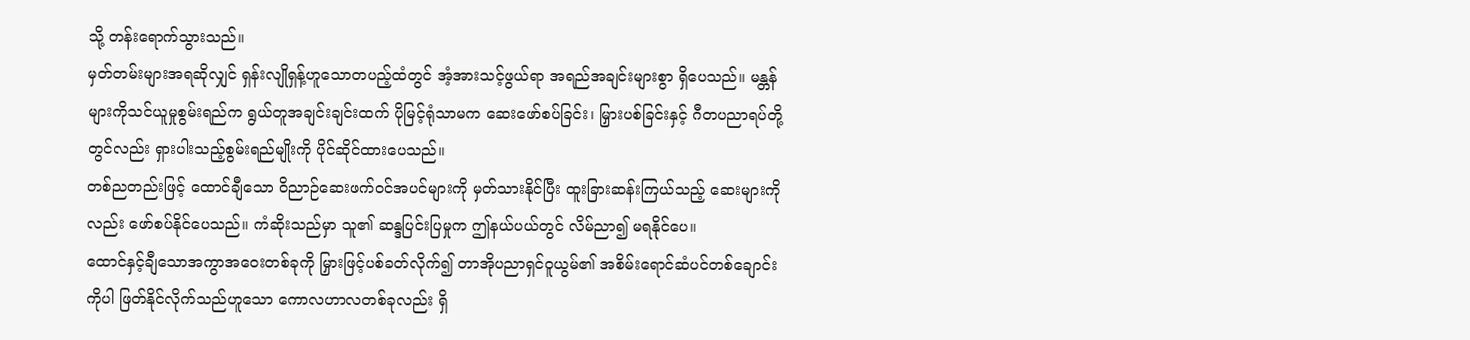သို့ တန်းရောက်သွားသည်။
မှတ်တမ်းများအရဆိုလျှင် ရှန်းလျိုရှန့်ဟူသောတပည့်ထံတွင် အံ့အားသင့်ဖွယ်ရာ အရည်အချင်းများစွာ ရှိပေသည်။ မန္တန်များကိုသင်ယူမှုစွမ်းရည်က ရွယ်တူအချင်းချင်းထက် ပိုမြင့်ရုံသာမက ဆေးဖော်စပ်ခြင်း၊ မြှားပစ်ခြင်းနှင့် ဂီတပညာရပ်တို့တွင်လည်း ရှားပါးသည့်စွမ်းရည်မျိုးကို ပိုင်ဆိုင်ထားပေသည်။
တစ်ညတည်းဖြင့် ထောင်ချီသော ဝိညာဉ်ဆေးဖက်ဝင်အပင်များကို မှတ်သားနိုင်ပြီး ထူးခြားဆန်းကြယ်သည့် ဆေးများကိုလည်း ဖော်စပ်နိုင်ပေသည်။ ကံဆိုးသည်မှာ သူ၏ ဆန္ဒပြင်းပြမှုက ဤနယ်ပယ်တွင် လိမ်ညာ၍ မရနိုင်ပေ။
ထောင်နှင့်ချီသောအကွာအဝေးတစ်ခုကို မြှားဖြင့်ပစ်ခတ်လိုက်၍ တာအိုပညာရှင်ဝူယွမ်၏ အစိမ်းရောင်ဆံပင်တစ်ချောင်းကိုပါ ဖြတ်နိုင်လိုက်သည်ဟူသော ကောလဟာလတစ်ခုလည်း ရှိ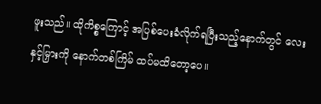ဖူးသည်။ ထိုကိစ္စကြောင့် အပြစ်ပေးခံလိုက်ရပြီးသည့်နောက်တွင် လေးနှင့်မြှားကို နောက်တစ်ကြိမ် ထပ်မထိတော့ပေ။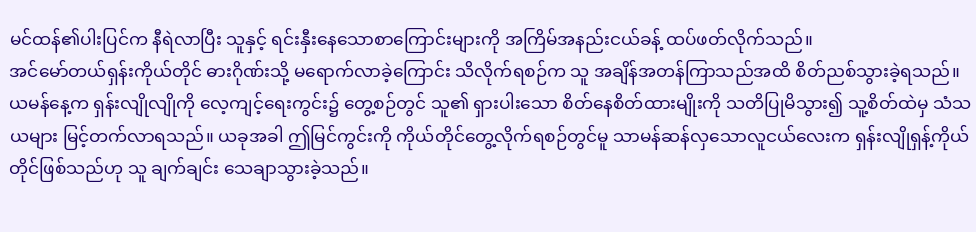မင်ထန်၏ပါးပြင်က နီရဲလာပြီး သူနှင့် ရင်းနှီးနေသောစာကြောင်းများကို အကြိမ်အနည်းငယ်ခန့် ထပ်ဖတ်လိုက်သည်။
အင်မော်တယ်ရှန်းကိုယ်တိုင် ဓားဂိုဏ်းသို့ မရောက်လာခဲ့ကြောင်း သိလိုက်ရစဉ်က သူ အချိန်အတန်ကြာသည်အထိ စိတ်ညစ်သွားခဲ့ရသည်။ ယမန်နေ့က ရှန်းလျိုလျိုကို လေ့ကျင့်ရေးကွင်း၌ တွေ့စဉ်တွင် သူ၏ ရှားပါးသော စိတ်နေစိတ်ထားမျိုးကို သတိပြုမိသွား၍ သူ့စိတ်ထဲမှ သံသယများ မြင့်တက်လာရသည်။ ယခုအခါ ဤမြင်ကွင်းကို ကိုယ်တိုင်တွေ့လိုက်ရစဉ်တွင်မူ သာမန်ဆန်လှသောလူငယ်လေးက ရှန်းလျိုရှန့်ကိုယ်တိုင်ဖြစ်သည်ဟု သူ ချက်ချင်း သေချာသွားခဲ့သည်။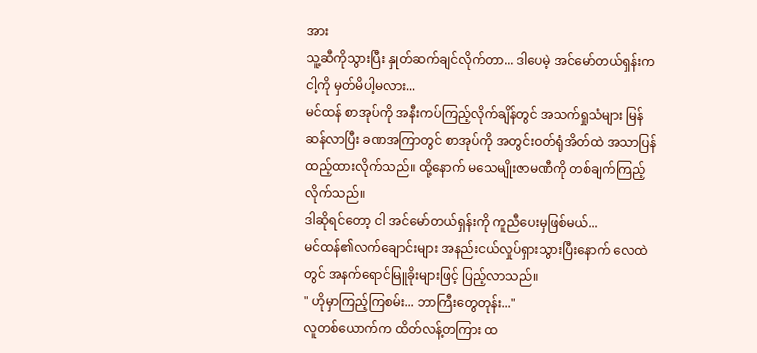အား
သူ့ဆီကိုသွားပြီး နှုတ်ဆက်ချင်လိုက်တာ... ဒါပေမဲ့ အင်မော်တယ်ရှန်းက ငါ့ကို မှတ်မိပါ့မလား...
မင်ထန် စာအုပ်ကို အနီးကပ်ကြည့်လိုက်ချိန်တွင် အသက်ရှုသံများ မြန်ဆန်လာပြီး ခဏအကြာတွင် စာအုပ်ကို အတွင်းဝတ်ရုံအိတ်ထဲ အသာပြန်ထည့်ထားလိုက်သည်။ ထို့နောက် မသေမျိုးဇာမဏီကို တစ်ချက်ကြည့်လိုက်သည်။
ဒါဆိုရင်တော့ ငါ အင်မော်တယ်ရှန်းကို ကူညီပေးမှဖြစ်မယ်...
မင်ထန်၏လက်ချောင်းများ အနည်းငယ်လှုပ်ရှားသွားပြီးနောက် လေထဲတွင် အနက်ရောင်မြူခိုးများဖြင့် ပြည့်လာသည်။
" ဟိုမှာကြည့်ကြစမ်း... ဘာကြီးတွေတုန်း..."
လူတစ်ယောက်က ထိတ်လန့်တကြား ထ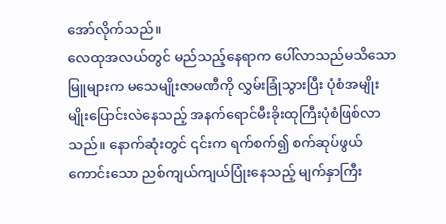အော်လိုက်သည်။
လေထုအလယ်တွင် မည်သည့်နေရာက ပေါ်လာသည်မသိသော မြူများက မသေမျိုးဇာမဏီကို လွှမ်းခြုံသွားပြီး ပုံစံအမျိုးမျိုးပြောင်းလဲနေသည့် အနက်ရောင်မီးခိုးထုကြီးပုံစံဖြစ်လာသည်။ နောက်ဆုံးတွင် ၎င်းက ရက်စက်၍ စက်ဆုပ်ဖွယ်ကောင်းသော ညစ်ကျယ်ကျယ်ပြုံးနေသည့် မျက်နှာကြီး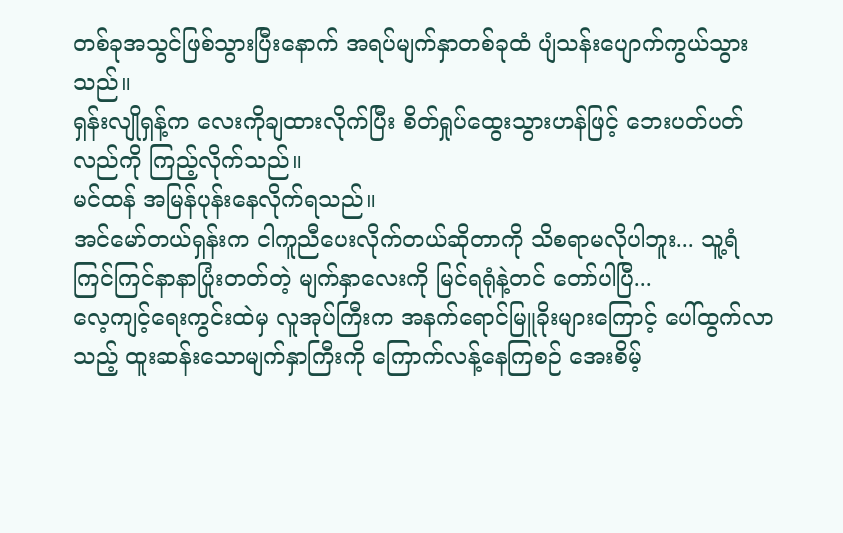တစ်ခုအသွင်ဖြစ်သွားပြီးနောက် အရပ်မျက်နှာတစ်ခုထံ ပျံသန်းပျောက်ကွယ်သွားသည်။
ရှန်းလျိုရှန့်က လေးကိုချထားလိုက်ပြီး စိတ်ရှုပ်ထွေးသွားဟန်ဖြင့် ဘေးပတ်ပတ်လည်ကို ကြည့်လိုက်သည်။
မင်ထန် အမြန်ပုန်းနေလိုက်ရသည်။
အင်မော်တယ်ရှန်းက ငါကူညီပေးလိုက်တယ်ဆိုတာကို သိစရာမလိုပါဘူး... သူ့ရံ ကြင်ကြင်နာနာပြုံးတတ်တဲ့ မျက်နှာလေးကို မြင်ရရုံနဲ့တင် တော်ပါပြီ...
လေ့ကျင့်ရေးကွင်းထဲမှ လူအုပ်ကြီးက အနက်ရောင်မြူခိုးများကြောင့် ပေါ်ထွက်လာသည့် ထူးဆန်းသောမျက်နှာကြီးကို ကြောက်လန့်နေကြစဉ် အေးစိမ့်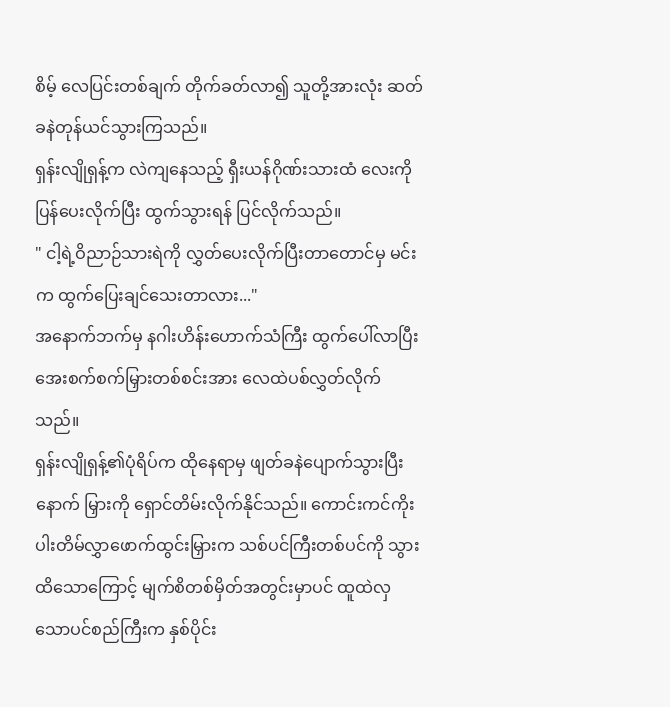စိမ့် လေပြင်းတစ်ချက် တိုက်ခတ်လာ၍ သူတို့အားလုံး ဆတ်ခနဲတုန်ယင်သွားကြသည်။
ရှန်းလျိုရှန့်က လဲကျနေသည့် ရှီးယန်ဂိုဏ်းသားထံ လေးကိုပြန်ပေးလိုက်ပြီး ထွက်သွားရန် ပြင်လိုက်သည်။
" ငါ့ရဲ့ဝိညာဉ်သားရဲကို လွှတ်ပေးလိုက်ပြီးတာတောင်မှ မင်းက ထွက်ပြေးချင်သေးတာလား..."
အနောက်ဘက်မှ နဂါးဟိန်းဟောက်သံကြီး ထွက်ပေါ်လာပြီး အေးစက်စက်မြှားတစ်စင်းအား လေထဲပစ်လွှတ်လိုက်သည်။
ရှန်းလျိုရှန့်၏ပုံရိပ်က ထိုနေရာမှ ဖျတ်ခနဲပျောက်သွားပြီးနောက် မြှားကို ရှောင်တိမ်းလိုက်နိုင်သည်။ ကောင်းကင်ကိုးပါးတိမ်လွှာဖောက်ထွင်းမြှားက သစ်ပင်ကြီးတစ်ပင်ကို သွားထိသောကြောင့် မျက်စိတစ်မှိတ်အတွင်းမှာပင် ထူထဲလှသောပင်စည်ကြီးက နှစ်ပိုင်း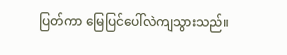ပြတ်ကာ မြေပြင်ပေါ်လဲကျသွားသည်။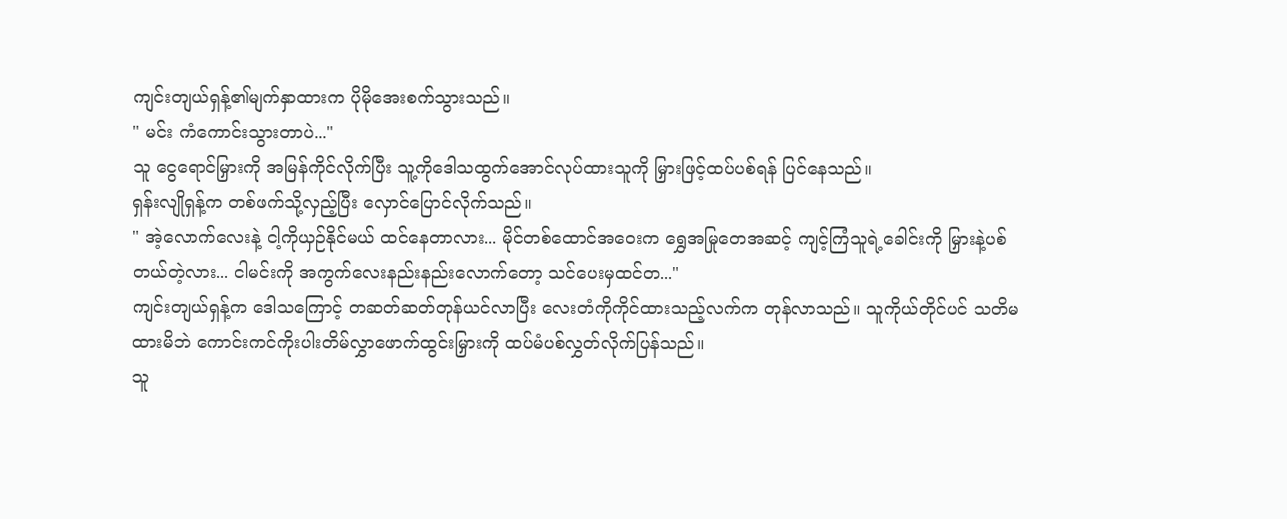ကျင်းတျယ်ရှန့်၏မျက်နှာထားက ပိုမိုအေးစက်သွားသည်။
" မင်း ကံကောင်းသွားတာပဲ..."
သူ ငွေရောင်မြှားကို အမြန်ကိုင်လိုက်ပြီး သူ့ကိုဒေါသထွက်အောင်လုပ်ထားသူကို မြှားဖြင့်ထပ်ပစ်ရန် ပြင်နေသည်။
ရှန်းလျိုရှန့်က တစ်ဖက်သို့လှည့်ပြီး လှောင်ပြောင်လိုက်သည်။
" အဲ့လောက်လေးနဲ့ ငါ့ကိုယှဉ်နိုင်မယ် ထင်နေတာလား... မိုင်တစ်ထောင်အဝေးက ရွှေအမြုတေအဆင့် ကျင့်ကြံသူရဲ့ခေါင်းကို မြှားနဲ့ပစ်တယ်တဲ့လား... ငါမင်းကို အကွက်လေးနည်းနည်းလောက်တော့ သင်ပေးမှထင်တ..."
ကျင်းတျယ်ရှန့်က ဒေါသကြောင့် တဆတ်ဆတ်တုန်ယင်လာပြီး လေးတံကိုကိုင်ထားသည့်လက်က တုန်လာသည်။ သူကိုယ်တိုင်ပင် သတိမထားမိဘဲ ကောင်းကင်ကိုးပါးတိမ်လွှာဖောက်ထွင်းမြှားကို ထပ်မံပစ်လွှတ်လိုက်ပြန်သည်။
သူ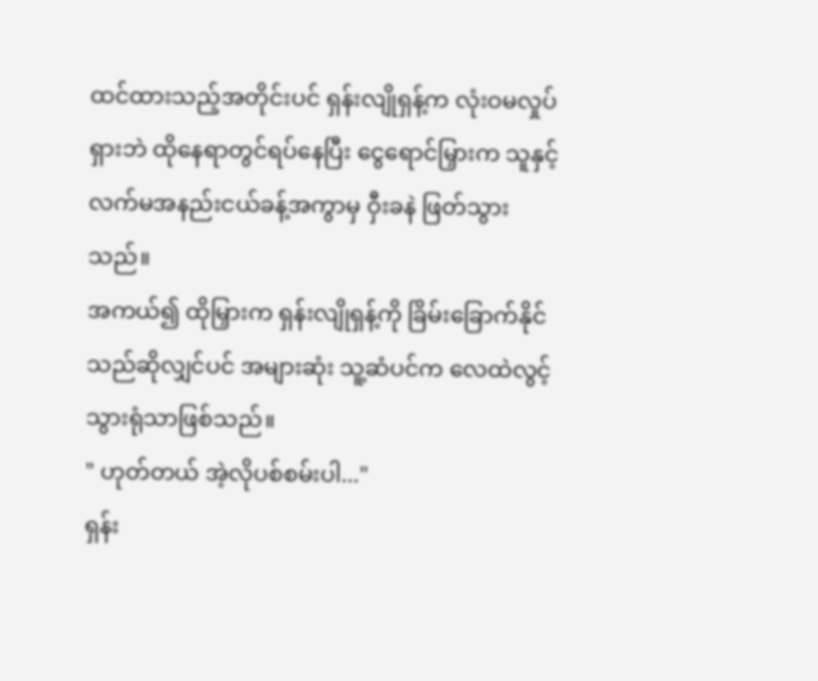ထင်ထားသည့်အတိုင်းပင် ရှန်းလျိုရှန့်က လုံးဝမလှုပ်ရှားဘဲ ထိုနေရာတွင်ရပ်နေပြီး ငွေရောင်မြှားက သူနှင့် လက်မအနည်းငယ်ခန့်အကွာမှ ဝှီးခနဲ ဖြတ်သွားသည်။
အကယ်၍ ထိုမြှားက ရှန်းလျိုရှန့်ကို ခြိမ်းခြောက်နိုင်သည်ဆိုလျှင်ပင် အများဆုံး သူ့ဆံပင်က လေထဲလွင့်သွားရုံသာဖြစ်သည်။
" ဟုတ်တယ် အဲ့လိုပစ်စမ်းပါ..."
ရှန်း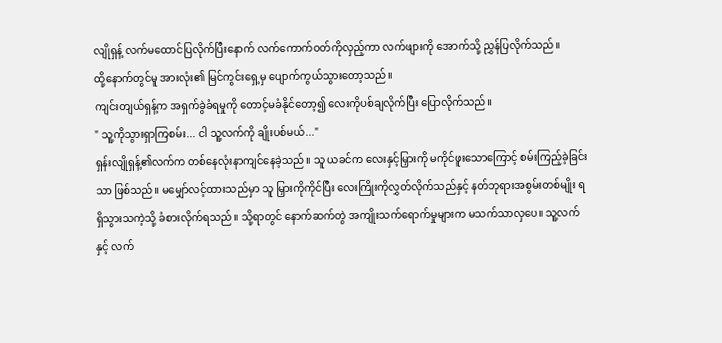လျိုရှန့် လက်မထောင်ပြလိုက်ပြီးနောက် လက်ကောက်ဝတ်ကိုလှည့်ကာ လက်ဖျားကို အောက်သို့ ညွှန်ပြလိုက်သည်။
ထို့နောက်တွင်မူ အားလုံး၏ မြင်ကွင်းရှေ့မှ ပျောက်ကွယ်သွားတော့သည်။
ကျင်းတျယ်ရှန့်က အရှက်ခွဲခံရမှုကို တောင့်မခံနိုင်တော့၍ လေးကိုပစ်ချလိုက်ပြီး ပြောလိုက်သည်။
" သူ့ကိုသွားရှာကြစမ်း... ငါ သူ့လက်ကို ချိုးပစ်မယ်..."
ရှန်းလျိုရှန့်၏လက်က တစ်နေလုံးနာကျင်နေခဲ့သည်။ သူ ယခင်က လေးနှင့်မြှားကို မကိုင်ဖူးသောကြောင့် စမ်းကြည့်ခဲ့ခြင်းသာ ဖြစ်သည်။ မမျှော်လင့်ထားသည်မှာ သူ မြှားကိုကိုင်ပြီး လေးကြိုးကိုလွှတ်လိုက်သည်နှင့် နတ်ဘုရားအစွမ်းတစ်မျိုး ရရှိသွားသကဲ့သို့ ခံစားလိုက်ရသည်။ သို့ရာတွင် နောက်ဆက်တွဲ အကျိုးသက်ရောက်မှုများက မသက်သာလှပေ။ သူ့လက်နှင့် လက်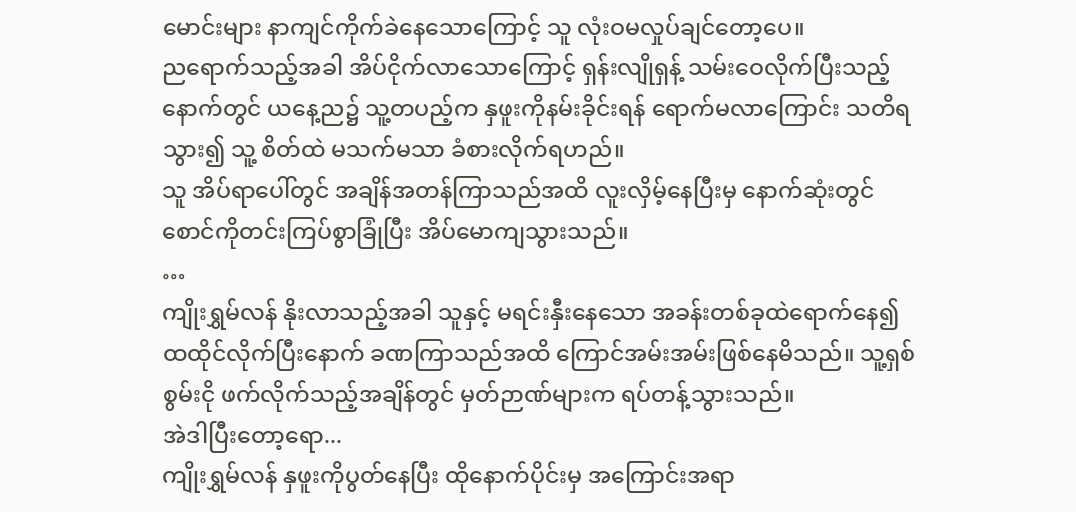မောင်းများ နာကျင်ကိုက်ခဲနေသောကြောင့် သူ လုံးဝမလှုပ်ချင်တော့ပေ။
ညရောက်သည့်အခါ အိပ်ငိုက်လာသောကြောင့် ရှန်းလျိုရှန့် သမ်းဝေလိုက်ပြီးသည့်နောက်တွင် ယနေ့ည၌ သူ့တပည့်က နှဖူးကိုနမ်းခိုင်းရန် ရောက်မလာကြောင်း သတိရသွား၍ သူ့ စိတ်ထဲ မသက်မသာ ခံစားလိုက်ရဟည်။
သူ အိပ်ရာပေါ်တွင် အချိန်အတန်ကြာသည်အထိ လူးလှိမ့်နေပြီးမှ နောက်ဆုံးတွင် စောင်ကိုတင်းကြပ်စွာခြုံပြီး အိပ်မောကျသွားသည်။
…
ကျိုးရွှမ်လန် နိုးလာသည့်အခါ သူနှင့် မရင်းနှီးနေသော အခန်းတစ်ခုထဲရောက်နေ၍ ထထိုင်လိုက်ပြီးနောက် ခဏကြာသည်အထိ ကြောင်အမ်းအမ်းဖြစ်နေမိသည်။ သူ့ရှစ်စွမ်းငို ဖက်လိုက်သည့်အချိန်တွင် မှတ်ဉာဏ်များက ရပ်တန့်သွားသည်။
အဲဒါပြီးတော့ရော...
ကျိုးရွှမ်လန် နှဖူးကိုပွတ်နေပြီး ထိုနောက်ပိုင်းမှ အကြောင်းအရာ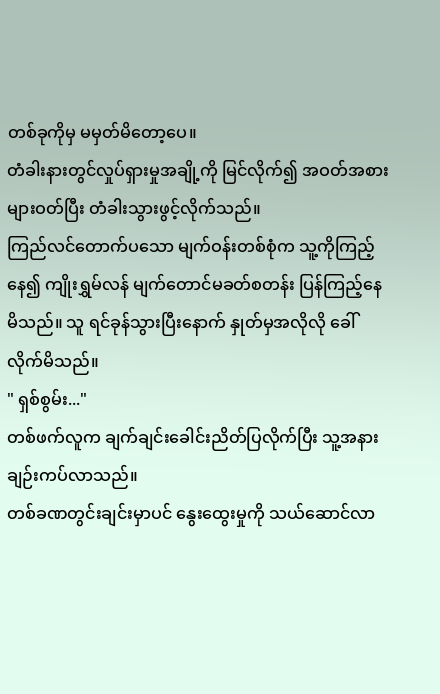တစ်ခုကိုမှ မမှတ်မိတော့ပေ။
တံခါးနားတွင်လှုပ်ရှားမှုအချို့ကို မြင်လိုက်၍ အဝတ်အစားများဝတ်ပြီး တံခါးသွားဖွင့်လိုက်သည်။
ကြည်လင်တောက်ပသော မျက်ဝန်းတစ်စုံက သူ့ကိုကြည့်နေ၍ ကျိုးရွှမ်လန် မျက်တောင်မခတ်စတန်း ပြန်ကြည့်နေမိသည်။ သူ ရင်ခုန်သွားပြီးနောက် နှုတ်မှအလိုလို ခေါ်လိုက်မိသည်။
" ရှစ်စွမ်း..."
တစ်ဖက်လူက ချက်ချင်းခေါင်းညိတ်ပြလိုက်ပြီး သူ့အနားချဉ်းကပ်လာသည်။
တစ်ခဏတွင်းချင်းမှာပင် နွေးထွေးမှုကို သယ်ဆောင်လာ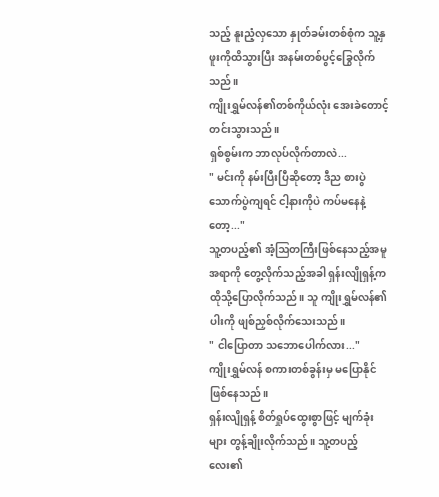သည့် နူးညံ့လှသော နှုတ်ခမ်းတစ်စုံက သူ့နှဖူးကိုထိသွားပြီး အနမ်းတစ်ပွင့်ခြွေလိုက်သည်။
ကျိုးရွှမ်လန်၏တစ်ကိုယ်လုံး အေးခဲတောင့်တင်းသွားသည်။
ရှစ်စွမ်းက ဘာလုပ်လိုက်တာလဲ...
" မင်းကို နမ်းပြီးပြီဆိုတော့ ဒီည စားပွဲသောက်ပွဲကျရင် ငါ့နားကိုပဲ ကပ်မနေနဲ့တော့..."
သူ့တပည့်၏ အံ့ဩတကြီးဖြစ်နေသည့်အမူအရာကို တွေ့လိုက်သည့်အခါ ရှန်းလျိုရှန့်က ထိုသို့ပြောလိုက်သည်။ သူ ကျိုးရွှမ်လန်၏ပါးကို ဖျစ်ညှစ်လိုက်သေးသည်။
" ငါပြောတာ သဘောပေါက်လား..."
ကျိုးရွှမ်လန် စကားတစ်ခွန်းမှ မပြောနိုင်ဖြစ်နေသည်။
ရှန်းလျိုရှန့် စိတ်ရှုပ်ထွေးစွာဖြင့် မျက်ခုံးများ တွန့်ချိုးလိုက်သည်။ သူ့တပည့်လေး၏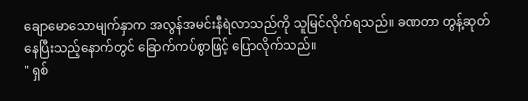ချောမောသောမျက်နှာက အလွန်အမင်းနီရဲလာသည်ကို သူမြင်လိုက်ရသည်။ ခဏတာ တွန့်ဆုတ်နေပြီးသည့်နောက်တွင် ခြောက်ကပ်စွာဖြင့် ပြောလိုက်သည်။
" ရှစ်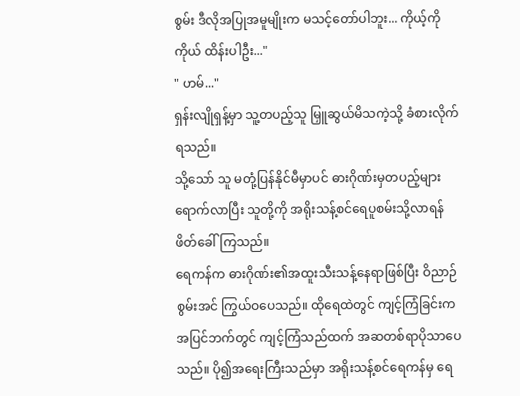စွမ်း ဒီလိုအပြုအမူမျိုးက မသင့်တော်ပါဘူး... ကိုယ့်ကိုကိုယ် ထိန်းပါဦး..."
" ဟမ်..."
ရှန်းလျိုရှန့်မှာ သူ့တပည့်သူ မြှူဆွယ်မိသကဲ့သို့ ခံစားလိုက်ရသည်။
သို့သော် သူ မတုံ့ပြန်နိုင်မီမှာပင် ဓားဂိုဏ်းမှတပည့်များရောက်လာပြီး သူတို့ကို အရိုးသန့်စင်ရေပူစမ်းသို့လာရန် ဖိတ်ခေါ်ကြသည်။
ရေကန်က ဓားဂိုဏ်း၏အထူးသီးသန့်နေရာဖြစ်ပြီး ဝိညာဉ်စွမ်းအင် ကြွယ်ဝပေသည်။ ထိုရေထဲတွင် ကျင့်ကြံခြင်းက အပြင်ဘက်တွင် ကျင့်ကြံသည်ထက် အဆတစ်ရာပိုသာပေသည်။ ပို၍အရေးကြီးသည်မှာ အရိုးသန့်စင်ရေကန်မှ ရေ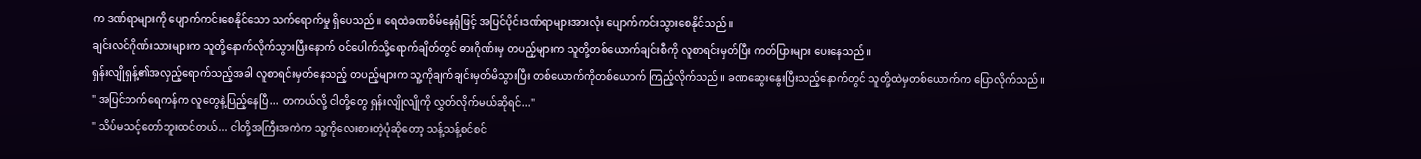က ဒဏ်ရာများကို ပျောက်ကင်းစေနိုင်သော သက်ရောက်မှု ရှိပေသည်။ ရေထဲခဏစိမ်နေရုံဖြင့် အပြင်ပိုင်းဒဏ်ရာများအားလုံး ပျောက်ကင်းသွားစေနိုင်သည်။
ချင်းလင်ဂိုဏ်းသားများက သူတို့နောက်လိုက်သွားပြီးနောက် ဝင်ပေါက်သို့ရောက်ချိတ်တွင် ဓားဂိုဏ်းမှ တပည့်များက သူတို့တစ်ယောက်ချင်းစီကို လူစာရင်းမှတ်ပြီး ကတ်ပြားများ ပေးနေသည်။
ရှန်းလျိုရှန့်၏အလှည့်ရောက်သည့်အခါ လူစာရင်းမှတ်နေသည့် တပည့်များက သူ့ကိုချက်ချင်းမှတ်မိသွားပြီး တစ်ယောက်ကိုတစ်ယောက် ကြည့်လိုက်သည်။ ခဏဆွေးနွေးပြီးသည့်နောက်တွင် သူတို့ထဲမှတစ်ယောက်က ပြောလိုက်သည်။
" အပြင်ဘက်ရေကန်က လူတွေနဲ့ပြည့်နေပြီ... တကယ်လို့ ငါတို့တွေ ရှန်းလျိုလျိုကို လွှတ်လိုက်မယ်ဆိုရင်..."
" သိပ်မသင့်တော်ဘူးထင်တယ်... ငါတို့အကြီးအကဲက သူ့ကိုလေးစားတဲ့ပုံဆိုတော့ သန့်သန့်စင်စင်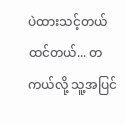ပဲထားသင့်တယ်ထင်တယ်... တကယ်လို့ သူ့အပြင်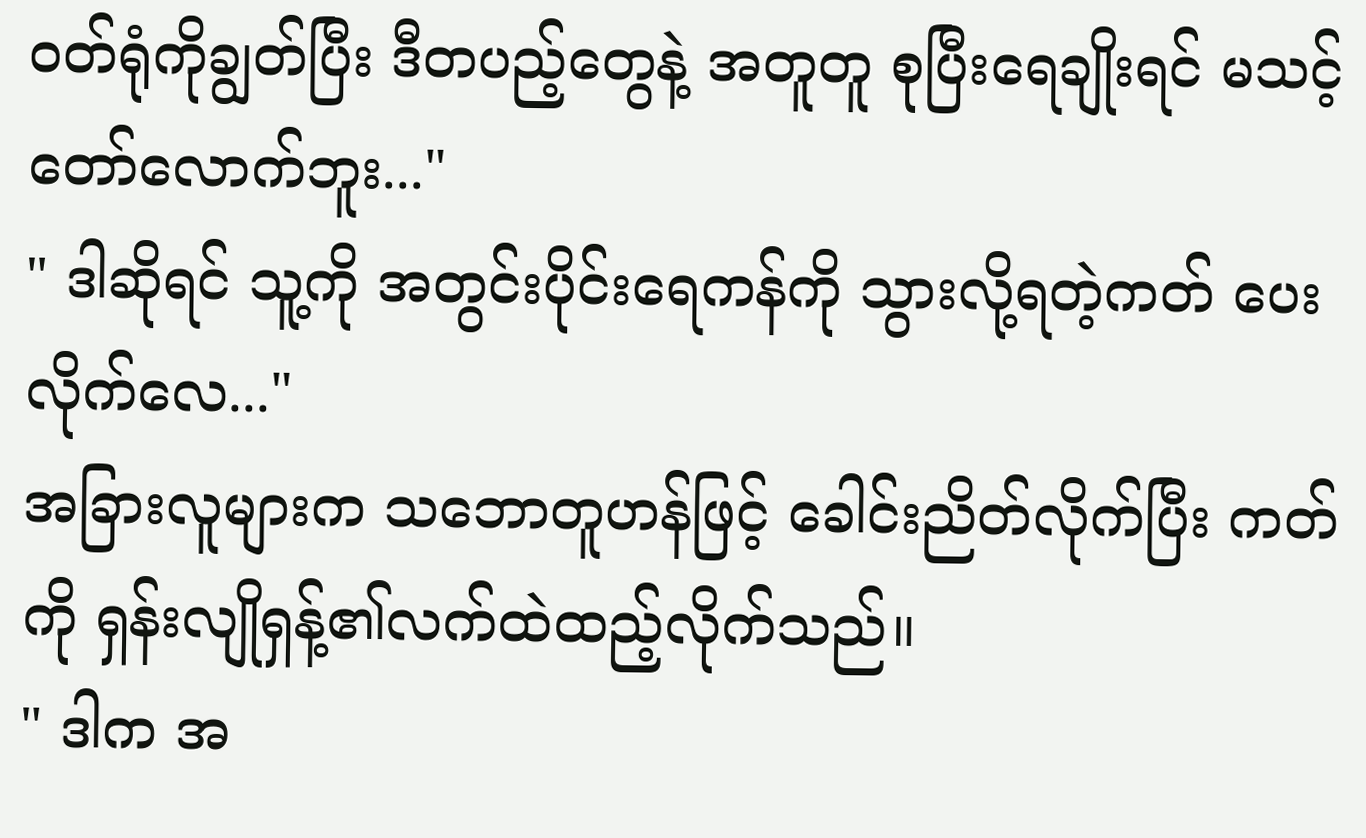ဝတ်ရုံကိုချွတ်ပြီး ဒီတပည့်တွေနဲ့ အတူတူ စုပြီးရေချိုးရင် မသင့်တော်လောက်ဘူး..."
" ဒါဆိုရင် သူ့ကို အတွင်းပိုင်းရေကန်ကို သွားလို့ရတဲ့ကတ် ပေးလိုက်လေ..."
အခြားလူများက သဘောတူဟန်ဖြင့် ခေါင်းညိတ်လိုက်ပြီး ကတ်ကို ရှန်းလျိုရှန့်၏လက်ထဲထည့်လိုက်သည်။
" ဒါက အ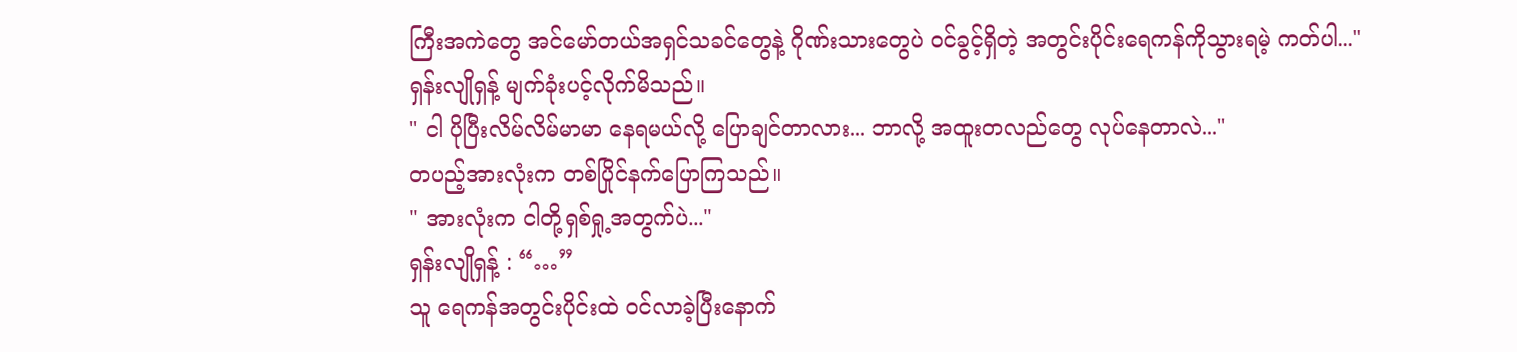ကြီးအကဲတွေ အင်မော်တယ်အရှင်သခင်တွေနဲ့ ဂိုဏ်းသားတွေပဲ ဝင်ခွင့်ရှိတဲ့ အတွင်းပိုင်းရေကန်ကိုသွားရမဲ့ ကတ်ပါ..."
ရှန်းလျိုရှန့် မျက်ခုံးပင့်လိုက်မိသည်။
" ငါ ပိုပြီးလိမ်လိမ်မာမာ နေရမယ်လို့ ပြောချင်တာလား... ဘာလို့ အထူးတလည်တွေ လုပ်နေတာလဲ..."
တပည့်အားလုံးက တစ်ပြိုင်နက်ပြောကြသည်။
" အားလုံးက ငါတို့ရှစ်ရှု့အတွက်ပဲ..."
ရှန်းလျိုရှန့် : “…”
သူ ရေကန်အတွင်းပိုင်းထဲ ဝင်လာခဲ့ပြီးနောက်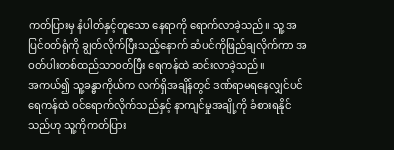ကတ်ပြားမှ နံပါတ်နှင့်တူသော နေရာကို ရောက်လာခဲ့သည်။ သူ့ အပြင်ဝတ်ရုံကို ချွတ်လိုက်ပြီးသည့်နောက် ဆံပင်ကိုဖြည်ချလိုက်ကာ အဝတ်ပါးတစ်ထည်သာဝတ်ပြီး ရေကန်ထဲ ဆင်းလာခဲ့သည်။
အကယ်၍ သူ့ခန္ဓာကိုယ်က လက်ရှိအချိန်တွင် ဒဏ်ရာမရနေလျှင်ပင် ရေကန်ထဲ ဝင်ရောက်လိုက်သည်နှင့် နာကျင်မှုအချို့ကို ခံစားရနိုင်သည်ဟု သူ့ကိုကတ်ပြား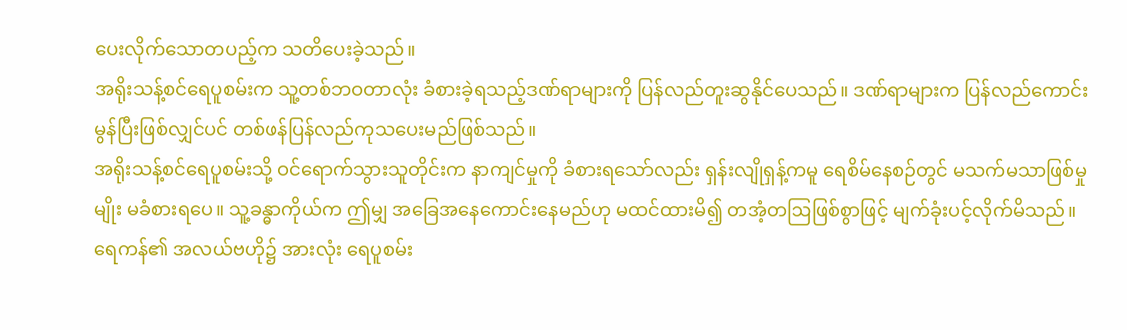ပေးလိုက်သောတပည့်က သတိပေးခဲ့သည်။
အရိုးသန့်စင်ရေပူစမ်းက သူ့တစ်ဘဝတာလုံး ခံစားခဲ့ရသည့်ဒဏ်ရာများကို ပြန်လည်တူးဆွနိုင်ပေသည်။ ဒဏ်ရာများက ပြန်လည်ကောင်းမွန်ပြီးဖြစ်လျှင်ပင် တစ်ဖန်ပြန်လည်ကုသပေးမည်ဖြစ်သည်။
အရိုးသန့်စင်ရေပူစမ်းသို့ ဝင်ရောက်သွားသူတိုင်းက နာကျင်မှုကို ခံစားရသော်လည်း ရှန်းလျိုရှန့်ကမူ ရေစိမ်နေစဉ်တွင် မသက်မသာဖြစ်မှုမျိုး မခံစားရပေ။ သူ့ခန္ဓာကိုယ်က ဤမျှ အခြေအနေကောင်းနေမည်ဟု မထင်ထားမိ၍ တအံ့တဩဖြစ်စွာဖြင့် မျက်ခုံးပင့်လိုက်မိသည်။
ရေကန်၏ အလယ်ဗဟို၌ အားလုံး ရေပူစမ်း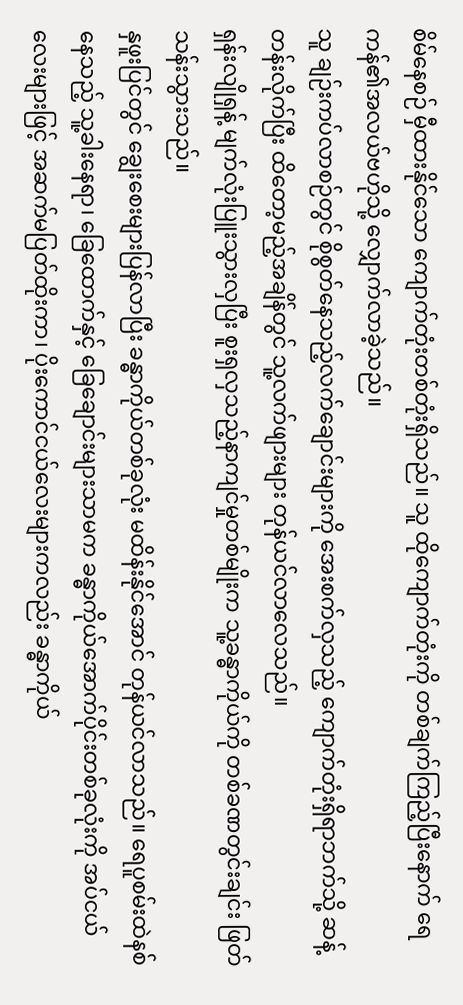စိမ်နေစဉ် မှီထားနိုင်သော ကျောက်တုံးတစ်တုံးရှိသည်။ သူ ထိုကျောက်တုံးကို တစ်ချက်ကြည့်ပြီးနောက် ရေကန်၏အလယ်ဗဟိုသို့ လျှောက်လာခဲ့သည်။
သူ ချဉ်းကပ်လာစဉ်တွင် စိုစွတ်နေသည့်လက်ချောင်းများကို အေးစက်လှသည့် ကျောက်တုံးရှိရာဘက်သို့ ဆန့်တန်းလိုက်ပြီး ထိတော့မည့်အချိန်တွင် သူ့လက်ဖျားများ တုန်ယင်လာလေသည်။
ရှန်းလျိုရှန့် မျက်လုံးပြူးသွားလှပြီး စူးရှလှသည့်နာကျင်မှုတစ်မျိုးက သူ့ခန္ဓာကိုယ်ကို တစ်ခဏတွင်းချင်း ဖြတ်သန်းသွားသည်။
နှဖူးပြင်တွင် ချွေးစေးများပြန်လာပြီး ခန္ဓာကိုယ်တစ်ခုလုံး မထိန်းနိုင်အောင် တုန်ယင်လာသည်။ ရေပူစမ်းထဲနစ်နေသည့် သူ့ခါးနေရာ၊ ခြေထောက်နှင့် ခြေချောင်းများသာမက ခန္ဓာကိုယ်အောက်ပိုင်းတစ်ခုလုံးကို အပ်ငယ်လေးများဖြင့် အဆက်မပြတ်ထိုးကာ၊ ပိုးကောင်ငယ်လေးများကလည်း ခန္ဓာကိုယ်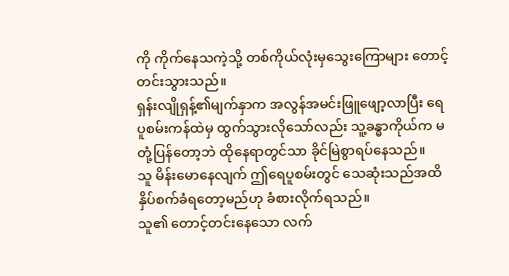ကို ကိုက်နေသကဲ့သို့ တစ်ကိုယ်လုံးမှသွေးကြောများ တောင့်တင်းသွားသည်။
ရှန်းလျိုရှန့်၏မျက်နှာက အလွန်အမင်းဖြူဖျော့လာပြီး ရေပူစမ်းကန်ထဲမှ ထွက်သွားလိုသော်လည်း သူ့ခန္ဓာကိုယ်က မတုံ့ပြန်တော့ဘဲ ထိုနေရာတွင်သာ ခိုင်မြဲစွာရပ်နေသည်။
သူ မိန်းမောနေလျက် ဤရေပူစမ်းတွင် သေဆုံးသည်အထိ နှိပ်စက်ခံရတော့မည်ဟု ခံစားလိုက်ရသည်။
သူ၏ တောင့်တင်းနေသော လက်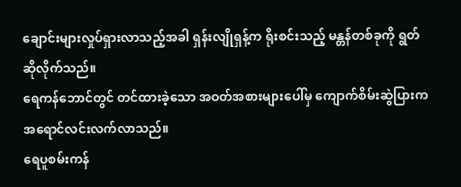ချောင်းများလှုပ်ရှားလာသည့်အခါ ရှန်းလျိုရှန့်က ရိုးစင်းသည့် မန္တန်တစ်ခုကို ရွတ်ဆိုလိုက်သည်။
ရေကန်ဘောင်တွင် တင်ထားခဲ့သော အဝတ်အစားများပေါ်မှ ကျောက်စိမ်းဆွဲပြားက အရောင်လင်းလက်လာသည်။
ရေပူစမ်းကန်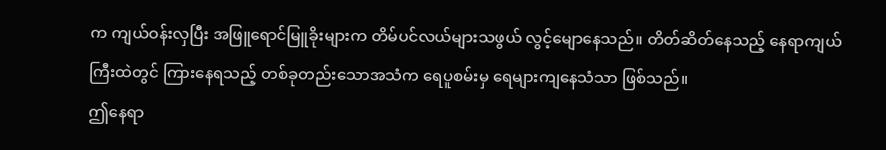က ကျယ်ဝန်းလှပြီး အဖြူရောင်မြူခိုးများက တိမ်ပင်လယ်များသဖွယ် လွင့်မျောနေသည်။ တိတ်ဆိတ်နေသည့် နေရာကျယ်ကြီးထဲတွင် ကြားနေရသည့် တစ်ခုတည်းသောအသံက ရေပူစမ်းမှ ရေများကျနေသံသာ ဖြစ်သည်။
ဤနေရာ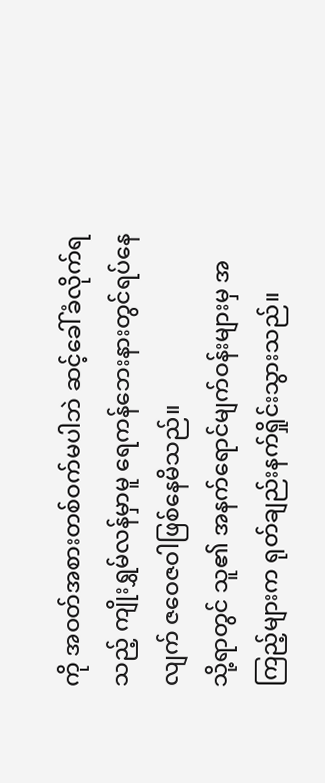ကို အဝတ်အစားတစ်ဝက်မပါဘဲ ဆင့်ခေါ်ခံလိုက်ရသည့် ကျိုးရွှမ်လန်မှာမူ ရေကန်ဘေးနားတွင်ရပ်နေလျက် ဇဝေဇဝါဖြစ်နေမိသည်။
သို့ရာတွင် သူ၏ အနက်ရောင်မျက်ဝန်းများမှ အကြည့်များက ရုတ်ချည်းနက်ရှိုင်းသွားသည်။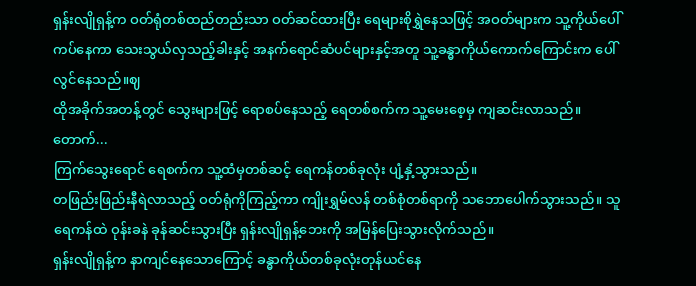ရှန်းလျိုရှန့်က ဝတ်ရုံတစ်ထည်တည်းသာ ဝတ်ဆင်ထားပြီး ရေများစိုရွှဲနေသဖြင့် အဝတ်များက သူ့ကိုယ်ပေါ်ကပ်နေကာ သေးသွယ်လှသည့်ခါးနှင့် အနက်ရောင်ဆံပင်များနှင့်အတူ သူ့ခန္ဓာကိုယ်ကောက်ကြောင်းက ပေါ်လွင်နေသည်။ဈ
ထိုအခိုက်အတန့်တွင် သွေးများဖြင့် ရောစပ်နေသည့် ရေတစ်စက်က သူ့မေးစေ့မှ ကျဆင်းလာသည်။
တောက်...
ကြက်သွေးရောင် ရေစက်က သူ့ထံမှတစ်ဆင့် ရေကန်တစ်ခုလုံး ပျံ့နှံ့သွားသည်။
တဖြည်းဖြည်းနီရဲလာသည့် ဝတ်ရုံကိုကြည့်ကာ ကျိုးရွှမ်လန် တစ်စုံတစ်ရာကို သဘောပေါက်သွားသည်။ သူ ရေကန်ထဲ ဝုန်းခနဲ ခုန်ဆင်းသွားပြီး ရှန်းလျိုရှန့်ဘေးကို အမြန်ပြေးသွားလိုက်သည်။
ရှန်းလျိုရှန့်က နာကျင်နေသောကြောင့် ခန္ဓာကိုယ်တစ်ခုလုံးတုန်ယင်နေ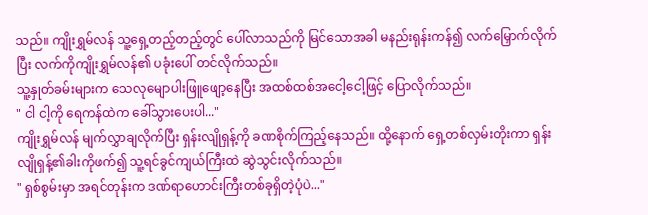သည်။ ကျိုးရွှမ်လန် သူ့ရှေ့တည့်တည့်တွင် ပေါ်လာသည်ကို မြင်သောအခါ မနည်းရုန်းကန်၍ လက်မြှောက်လိုက်ပြီး လက်ကိုကျိုးရွှမ်လန်၏ ပခုံးပေါ် တင်လိုက်သည်။
သူ့နှုတ်ခမ်းများက သေလုမျောပါးဖြူဖျော့နေပြီး အထစ်ထစ်အငေါ့ငေါ့ဖြင့် ပြောလိုက်သည်။
" ငါ ငါ့ကို ရေကန်ထဲက ခေါ်သွားပေးပါ..."
ကျိုးရွှမ်လန် မျက်လွှာချလိုက်ပြီး ရှန်းလျိုရှန့်ကို ခဏစိုက်ကြည့်နေသည်။ ထို့နောက် ရှေ့တစ်လှမ်းတိုးကာ ရှန်းလျိုရှန့်၏ခါးကိုဖက်၍ သူ့ရင်ခွင်ကျယ်ကြီးထဲ ဆွဲသွင်းလိုက်သည်။
" ရှစ်စွမ်းမှာ အရင်တုန်းက ဒဏ်ရာဟောင်းကြီးတစ်ခုရှိတဲ့ပုံပဲ..."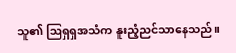သူ၏ ဩရှရှအသံက နူးညံ့ညင်သာနေသည်။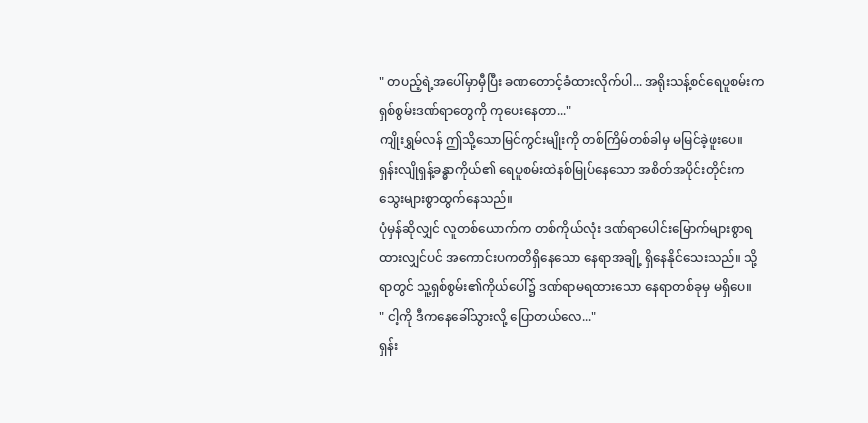" တပည့်ရဲ့အပေါ်မှာမှီပြီး ခဏတောင့်ခံထားလိုက်ပါ... အရိုးသန့်စင်ရေပူစမ်းက ရှစ်စွမ်းဒဏ်ရာတွေကို ကုပေးနေတာ..."
ကျိုးရွှမ်လန် ဤသို့သောမြင်ကွင်းမျိုးကို တစ်ကြိမ်တစ်ခါမှ မမြင်ခဲ့ဖူးပေ။
ရှန်းလျိုရှန့်ခန္ဓာကိုယ်၏ ရေပူစမ်းထဲနစ်မြုပ်နေသော အစိတ်အပိုင်းတိုင်းက သွေးများစွာထွက်နေသည်။
ပုံမှန်ဆိုလျှင် လူတစ်ယောက်က တစ်ကိုယ်လုံး ဒဏ်ရာပေါင်းမြောက်များစွာရထားလျှင်ပင် အကောင်းပကတိရှိနေသော နေရာအချို့ ရှိနေနိုင်သေးသည်။ သို့ရာတွင် သူ့ရှစ်စွမ်း၏ကိုယ်ပေါ်၌ ဒဏ်ရာမရထားသော နေရာတစ်ခုမှ မရှိပေ။
" ငါ့ကို ဒီကနေခေါ်သွားလို့ ပြောတယ်လေ..."
ရှန်း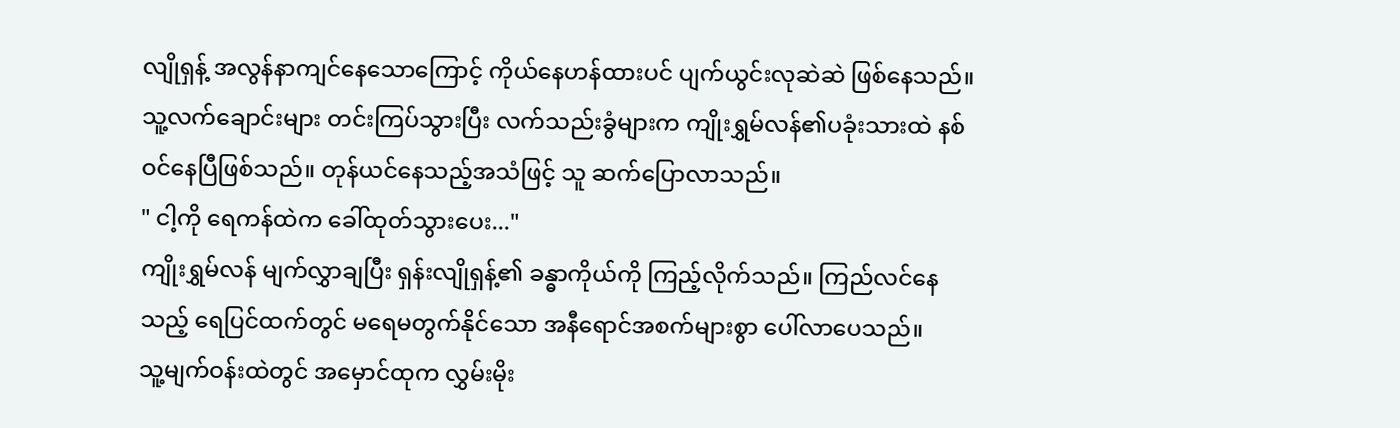လျိုရှန့် အလွန်နာကျင်နေသောကြောင့် ကိုယ်နေဟန်ထားပင် ပျက်ယွင်းလုဆဲဆဲ ဖြစ်နေသည်။
သူ့လက်ချောင်းများ တင်းကြပ်သွားပြီး လက်သည်းခွံများက ကျိုးရွှမ်လန်၏ပခုံးသားထဲ နစ်ဝင်နေပြီဖြစ်သည်။ တုန်ယင်နေသည့်အသံဖြင့် သူ ဆက်ပြောလာသည်။
" ငါ့ကို ရေကန်ထဲက ခေါ်ထုတ်သွားပေး..."
ကျိုးရွှမ်လန် မျက်လွှာချပြီး ရှန်းလျိုရှန့်၏ ခန္ဓာကိုယ်ကို ကြည့်လိုက်သည်။ ကြည်လင်နေသည့် ရေပြင်ထက်တွင် မရေမတွက်နိုင်သော အနီရောင်အစက်များစွာ ပေါ်လာပေသည်။
သူ့မျက်ဝန်းထဲတွင် အမှောင်ထုက လွှမ်းမိုး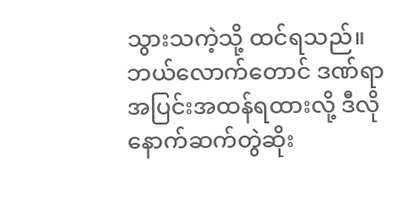သွားသကဲ့သို့ ထင်ရသည်။
ဘယ်လောက်တောင် ဒဏ်ရာအပြင်းအထန်ရထားလို့ ဒီလိုနောက်ဆက်တွဲဆိုး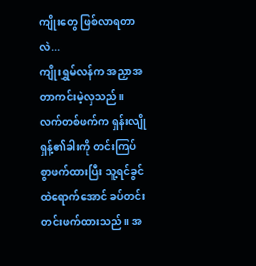ကျိုးတွေ ဖြစ်လာရတာလဲ...
ကျိုးရွှမ်လန်က အညှာအတာကင်းမဲ့လှသည်။ လက်တစ်ဖက်က ရှန်းလျိုရှန့်၏ခါးကို တင်းကြပ်စွာဖက်ထားပြီး သူ့ရင်ခွင်ထဲရောက်အောင် ခပ်တင်းတင်းဖက်ထားသည်။ အ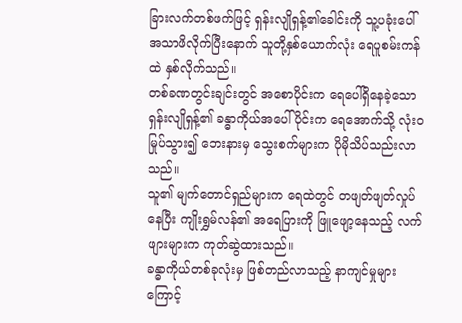ခြားလက်တစ်ဖက်ဖြင့် ရှန်းလျိုရှန့်၏ခေါင်းကို သူ့ပခုံးပေါ် အသာဖိလိုက်ပြီးနောက် သူတို့နှစ်ယောက်လုံး ရေပူစမ်းကန်ထဲ နှစ်လိုက်သည်။
တစ်ခဏတွင်းချင်းတွင် အစောပိုင်းက ရေပေါ်ရှိနေခဲ့သော ရှန်းလျိုရှန့်၏ ခန္ဓာကိုယ်အပေါ်ပိုင်းက ရေအောက်သို့ လုံးဝမြုပ်သွား၍ ဘေးနားမှ သွေးစက်များက ပိုမိုသိပ်သည်းလာသည်။
သူ၏ မျက်တောင်ရှည်များက ရေထဲတွင် တဖျတ်ဖျတ်လှုပ်နေပြီး ကျိုးရွှမ်လန်၏ အရေပြားကို ဖြူဖျော့နေသည့် လက်ဖျားများက ကုတ်ဆွဲထားသည်။
ခန္ဓာကိုယ်တစ်ခုလုံးမှ ဖြစ်တည်လာသည့် နာကျင်မှုများကြောင့်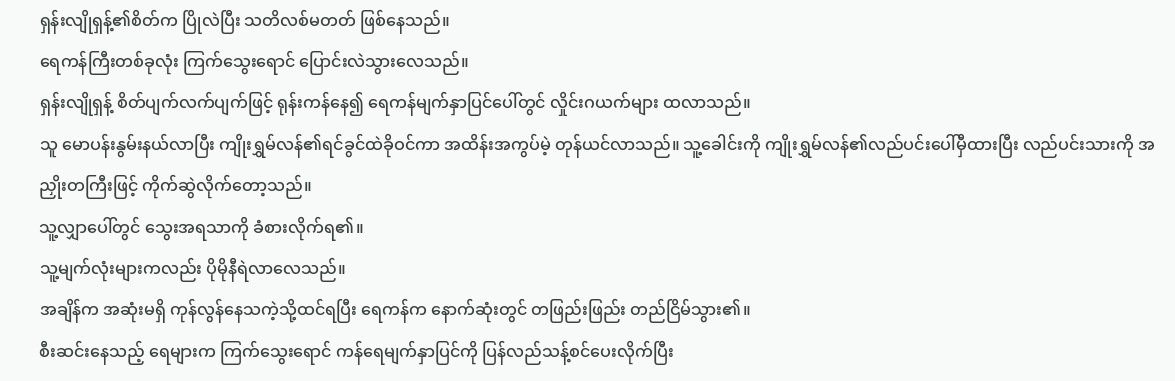ရှန်းလျိုရှန့်၏စိတ်က ပြိုလဲပြီး သတိလစ်မတတ် ဖြစ်နေသည်။
ရေကန်ကြီးတစ်ခုလုံး ကြက်သွေးရောင် ပြောင်းလဲသွားလေသည်။
ရှန်းလျိုရှန့် စိတ်ပျက်လက်ပျက်ဖြင့် ရုန်းကန်နေ၍ ရေကန်မျက်နှာပြင်ပေါ်တွင် လှိုင်းဂယက်များ ထလာသည်။
သူ မောပန်းနွမ်းနယ်လာပြီး ကျိုးရွှမ်လန်၏ရင်ခွင်ထဲခိုဝင်ကာ အထိန်းအကွပ်မဲ့ တုန်ယင်လာသည်။ သူ့ခေါင်းကို ကျိုးရွှမ်လန်၏လည်ပင်းပေါ်မှီထားပြီး လည်ပင်းသားကို အညှိုးတကြီးဖြင့် ကိုက်ဆွဲလိုက်တော့သည်။
သူ့လျှာပေါ်တွင် သွေးအရသာကို ခံစားလိုက်ရ၏။
သူ့မျက်လုံးများကလည်း ပိုမိုနီရဲလာလေသည်။
အချိန်က အဆုံးမရှိ ကုန်လွန်နေသကဲ့သို့ထင်ရပြီး ရေကန်က နောက်ဆုံးတွင် တဖြည်းဖြည်း တည်ငြိမ်သွား၏။
စီးဆင်းနေသည့် ရေများက ကြက်သွေးရောင် ကန်ရေမျက်နှာပြင်ကို ပြန်လည်သန့်စင်ပေးလိုက်ပြီး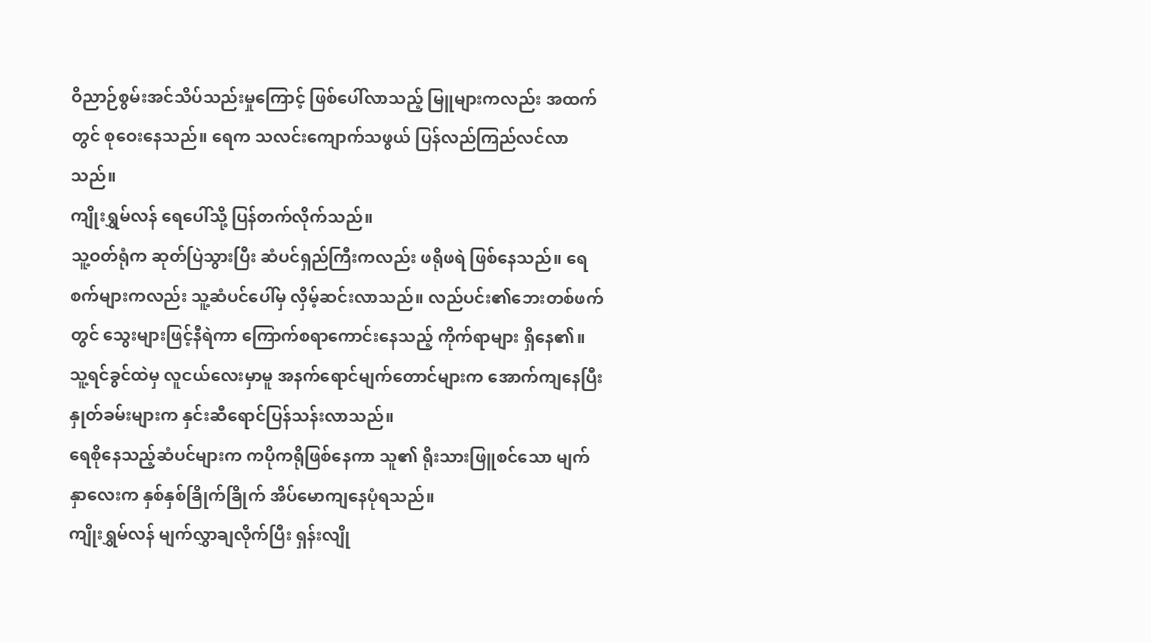ဝိညာဉ်စွမ်းအင်သိပ်သည်းမှုကြောင့် ဖြစ်ပေါ်လာသည့် မြူများကလည်း အထက်တွင် စုဝေးနေသည်။ ရေက သလင်းကျောက်သဖွယ် ပြန်လည်ကြည်လင်လာသည်။
ကျိုးရွှမ်လန် ရေပေါ်သို့ ပြန်တက်လိုက်သည်။
သူ့ဝတ်ရုံက ဆုတ်ပြဲသွားပြီး ဆံပင်ရှည်ကြီးကလည်း ဖရိုဖရဲ ဖြစ်နေသည်။ ရေစက်များကလည်း သူ့ဆံပင်ပေါ်မှ လှိမ့်ဆင်းလာသည်။ လည်ပင်း၏ဘေးတစ်ဖက်တွင် သွေးများဖြင့်နီရဲကာ ကြောက်စရာကောင်းနေသည့် ကိုက်ရာများ ရှိနေ၏။
သူ့ရင်ခွင်ထဲမှ လူငယ်လေးမှာမူ အနက်ရောင်မျက်တောင်များက အောက်ကျနေပြီး နှုတ်ခမ်းများက နှင်းဆီရောင်ပြန်သန်းလာသည်။
ရေစိုနေသည့်ဆံပင်များက ကပိုကရိုဖြစ်နေကာ သူ၏ ရိုးသားဖြူစင်သော မျက်နှာလေးက နှစ်နှစ်ခြိုက်ခြိုက် အိပ်မောကျနေပုံရသည်။
ကျိုးရွှမ်လန် မျက်လွှာချလိုက်ပြီး ရှန်းလျို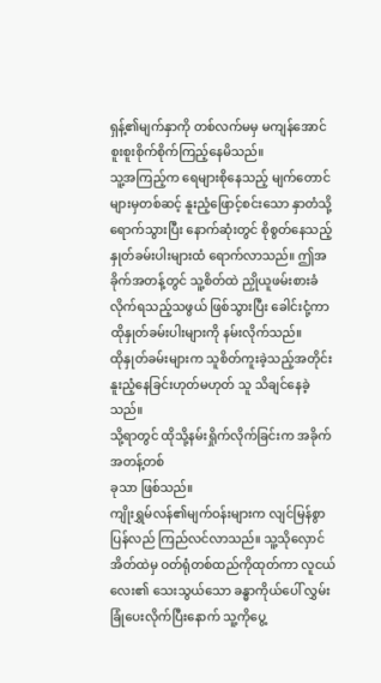ရှန့်၏မျက်နှာကို တစ်လက်မမှ မကျန်အောင် စူးစူးစိုက်စိုက်ကြည့်နေမိသည်။
သူ့အကြည့်က ရေများစိုနေသည့် မျက်တောင်များမှတစ်ဆင့် နူးညံ့ဖြောင့်စင်းသော နှာတံသို့ရောက်သွားပြီး နောက်ဆုံးတွင် စိုစွတ်နေသည့် နှုတ်ခမ်းပါးများထံ ရောက်လာသည်။ ဤအခိုက်အတန့်တွင် သူ့စိတ်ထဲ ညှိုယူဖမ်းစားခံလိုက်ရသည့်သဖွယ် ဖြစ်သွားပြီး ခေါင်းငုံ့ကာ ထိုနှုတ်ခမ်းပါးများကို နမ်းလိုက်သည်။
ထိုနှုတ်ခမ်းများက သူစိတ်ကူးခဲ့သည့်အတိုင်း နူးညံ့နေခြင်းဟုတ်မဟုတ် သူ သိချင်နေခဲ့သည်။
သို့ရာတွင် ထိုသို့နမ်းရှိုက်လိုက်ခြင်းက အခိုက်အတန့်တစ်
ခုသာ ဖြစ်သည်။
ကျိုးရွှမ်လန်၏မျက်ဝန်းများက လျင်မြန်စွာ ပြန်လည် ကြည်လင်လာသည်။ သူ့သိုလှောင်အိတ်ထဲမှ ဝတ်ရုံတစ်ထည်ကိုထုတ်ကာ လူငယ်လေး၏ သေးသွယ်သော ခန္ဓာကိုယ်ပေါ် လွှမ်းခြုံပေးလိုက်ပြီးနောက် သူ့ကိုပွေ့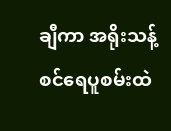ချီကာ အရိုးသန့်စင်ရေပူစမ်းထဲ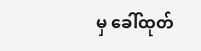မှ ခေါ်ထုတ်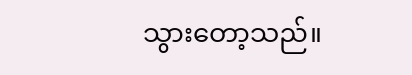သွားတော့သည်။